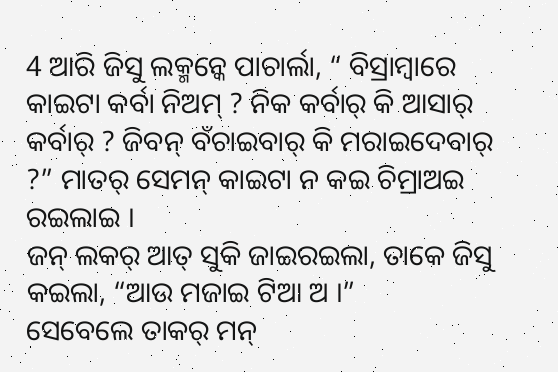4 ଆରି ଜିସୁ ଲକ୍ମନ୍କେ ପାଚାର୍ଲା, “ ବିସ୍ରାମ୍ବାରେ କାଇଟା କର୍ବା ନିଅମ୍ ? ନିକ କର୍ବାର୍ କି ଆସାର୍ କର୍ବାର୍ ? ଜିବନ୍ ବଁଚାଇବାର୍ କି ମରାଇଦେବାର୍ ?” ମାତର୍ ସେମନ୍ କାଇଟା ନ କଇ ଚିମ୍ରାଅଇ ରଇଲାଇ ।
ଜନ୍ ଲକର୍ ଆତ୍ ସୁକି ଜାଇରଇଲା, ତାକେ ଜିସୁ କଇଲା, “ଆଉ ମଜାଇ ଟିଆ ଅ ।”
ସେବେଲେ ତାକର୍ ମନ୍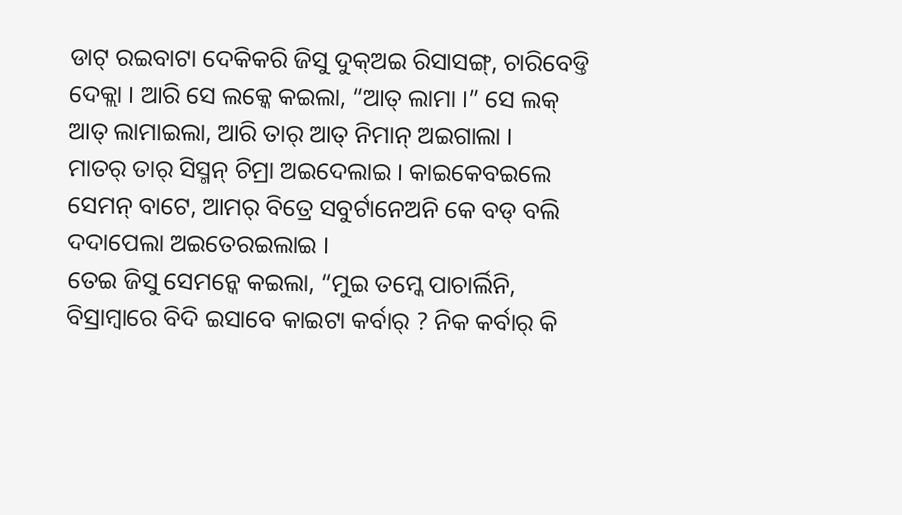ଡାଟ୍ ରଇବାଟା ଦେକିକରି ଜିସୁ ଦୁକ୍ଅଇ ରିସାସଙ୍ଗ୍, ଚାରିବେଡ୍ତି ଦେକ୍ଲା । ଆରି ସେ ଲକ୍କେ କଇଲା, “ଆତ୍ ଲାମା ।” ସେ ଲକ୍ ଆତ୍ ଲାମାଇଲା, ଆରି ତାର୍ ଆତ୍ ନିମାନ୍ ଅଇଗାଲା ।
ମାତର୍ ତାର୍ ସିସ୍ମନ୍ ଚିମ୍ରା ଅଇଦେଲାଇ । କାଇକେବଇଲେ ସେମନ୍ ବାଟେ, ଆମର୍ ବିତ୍ରେ ସବୁର୍ଟାନେଅନି କେ ବଡ୍ ବଲି ଦଦାପେଲା ଅଇତେରଇଲାଇ ।
ତେଇ ଜିସୁ ସେମନ୍କେ କଇଲା, “ମୁଇ ତମ୍କେ ପାଚାର୍ଲିନି, ବିସ୍ରାମ୍ବାରେ ବିଦି ଇସାବେ କାଇଟା କର୍ବାର୍ ? ନିକ କର୍ବାର୍ କି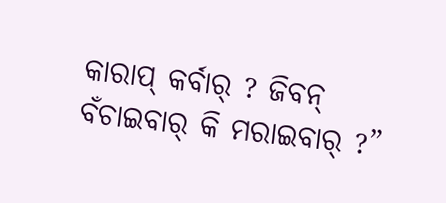କାରାପ୍ କର୍ବାର୍ ? ଜିବନ୍ ବଁଚାଇବାର୍ କି ମରାଇବାର୍ ?”